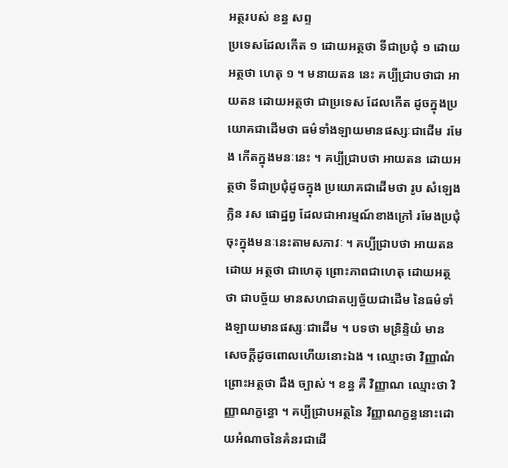អត្ថរបស់ ខន្ធ សព្ទ
ប្រទេសដែលកើត ១ ដោយអត្ថថា ទីជាប្រជុំ ១ ដោយអត្ថថា ហេតុ ១ ។ មនាយតន នេះ គប្បីជ្រាបថាជា អាយតន ដោយអត្ថថា ជាប្រទេស ដែលកើត ដូចក្នុងប្រយោគជាដើមថា ធម៌ទាំងឡាយមានផស្សៈជាដើម រមែង កើតក្នុងមនៈនេះ ។ គប្បីជ្រាបថា អាយតន ដោយអត្ថថា ទីជាប្រជុំដូចក្នុង ប្រយោគជាដើមថា រូប សំឡេង ក្លិន រស ផោដ្ឋព្វ ដែលជាអារម្មណ៍ខាងក្រៅ រមែងប្រជុំចុះក្នុងមនៈនេះតាមសភាវៈ ។ គប្បីជ្រាបថា អាយតន ដោយ អត្ថថា ជាហេតុ ព្រោះភាពជាហេតុ ដោយអត្ថថា ជាបច្ច័យ មានសហជាតប្បច្ច័យជាដើម នៃធម៌ទាំងឡាយមានផស្សៈជាដើម ។ បទថា មន្រិន្ទិយំ មានសេចក្តីដូចពោលហើយនោះឯង ។ ឈ្មោះថា វិញ្ញាណំ ព្រោះអត្ថថា ដឹង ច្បាស់ ។ ខន្ធ គឺ វិញ្ញាណ ឈ្មោះថា វិញ្ញាណក្ខន្ធោ ។ គប្បីជ្រាបអត្ថនៃ វិញ្ញាណក្ខន្ធនោះដោយអំណាចនៃគំនរជាដើ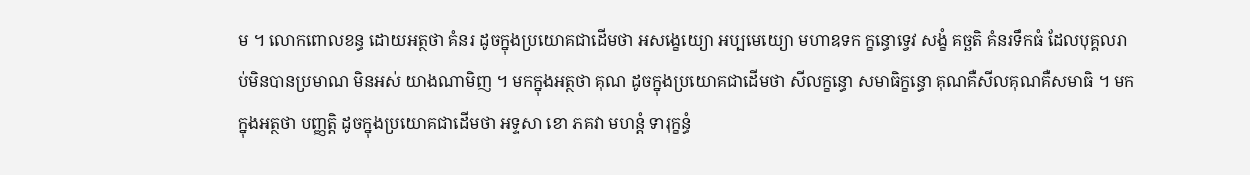ម ។ លោកពោលខន្ធ ដោយអត្ថថា គំនរ ដូចក្នុងប្រយោគជាដើមថា អសង្ខេយ្យោ អប្បមេយ្យោ មហាឧទក ក្ខន្ធោទ្វេវ សង្ខំ គច្ឆតិ គំនរទឹកធំ ដែលបុគ្គលរាប់មិនបានប្រមាណ មិនអស់ យាងណាមិញ ។ មកក្នុងអត្ថថា គុណ ដូចក្នុងប្រយោគជាដើមថា សីលក្ខន្ធោ សមាធិក្ខន្ធោ គុណគឺសីលគុណគឺសមាធិ ។ មកក្នុងអត្ថថា បញ្ញត្តិ ដូចក្នុងប្រយោគជាដើមថា អទ្ទសា ខោ ភគវា មហន្តំ ទារុក្ខន្ធំ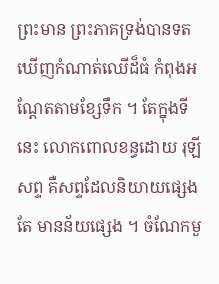ព្រះមាន ព្រះភាគទ្រង់បានទតឃើញកំណាត់ឈើដ៏ធំ កំពុងអណ្តែតតាមខ្សែទឹក ។ តែក្នុងទីនេះ លោកពោលខន្ធដោយ រុឡី សព្ទ គឺសព្ទដែលនិយាយផ្សេងតែ មានន័យផ្សេង ។ ចំណែកមួ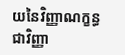យនៃវិញ្ញាណក្ខន្ធ ជាវិញ្ញា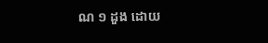ណ ១ ដួង ដោយ